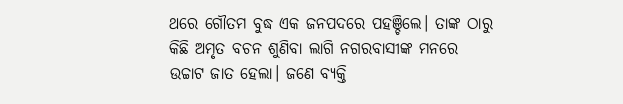ଥରେ ଗୌତମ ବୁଦ୍ଧ ଏକ ଜନପଦରେ ପହଞ୍ଚିଲେ। ତାଙ୍କ ଠାରୁ କିଛି ଅମୃତ ବଚନ ଶୁଣିବା ଲାଗି ନଗରବାସୀଙ୍କ ମନରେ ଉଚ୍ଚାଟ ଜାତ ହେଲା। ଜଣେ ବ୍ୟକ୍ତି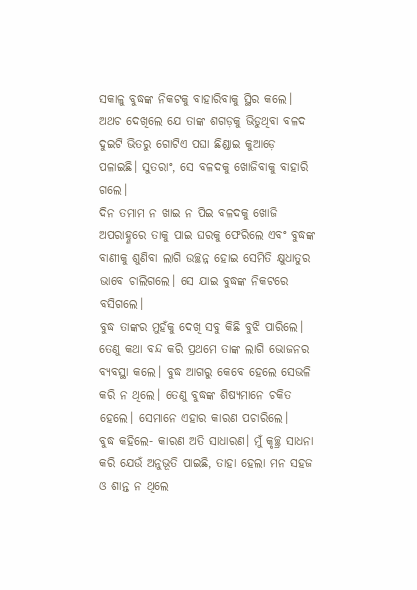ସକାଳୁ ବୁଦ୍ଧଙ୍କ ନିକଟକୁ ବାହାରିବାକୁ ସ୍ଥିର କଲେ। ଅଥଚ ଦେଖିଲେ ଯେ ତାଙ୍କ ଶଗଡ଼କୁ ଭିଡୁଥିବା ବଳଦ ଦୁଇଟି ଭିତରୁ ଗୋଟିଏ ପଘା ଛିଣ୍ଡାଇ କୁଆଡ଼େ ପଳାଇଛି। ସୁତରାଂ, ସେ ବଳଦକୁ ଖୋଜିବାକୁ ବାହାରି ଗଲେ।
ଦିନ ତମାମ ନ ଖାଇ ନ ପିଇ ବଳଦକୁ ଖୋଜି ଅପରାହ୍ଣରେ ତାକୁ ପାଇ ଘରକୁ ଫେରିଲେ ଏବଂ ବୁଦ୍ଧଙ୍କ ବାଣୀକୁ ଶୁଣିବା ଲାଗି ଉଚ୍ଛନ୍ନ ହୋଇ ସେମିତି କ୍ଷୁଧାତୁର ଭାବେ ଚାଲିଗଲେ। ସେ ଯାଇ ବୁଦ୍ଧଙ୍କ ନିକଟରେ ବସିଗଲେ।
ବୁଦ୍ଧ ତାଙ୍କର ମୁହଁକୁ ଦେଖି ସବୁ କିଛି ବୁଝି ପାରିଲେ। ତେଣୁ କଥା ବନ୍ଦ କରି ପ୍ରଥମେ ତାଙ୍କ ଲାଗି ଭୋଜନର ବ୍ୟବସ୍ଥା କଲେ। ବୁଦ୍ଧ ଆଗରୁ କେବେ ହେଲେ ସେଭଳି କରି ନ ଥିଲେ। ତେଣୁ ବୁଦ୍ଧଙ୍କ ଶିଷ୍ୟମାନେ ଚକିତ ହେଲେ। ସେମାନେ ଏହାର କାରଣ ପଚାରିଲେ।
ବୁଦ୍ଧ କହିଲେ- କାରଣ ଅତି ସାଧାରଣ। ମୁଁ କୃଚ୍ଛ୍ର ସାଧନା କରି ଯେଉଁ ଅନୁଭୂତି ପାଇଛି, ତାହା ହେଲା ମନ ସହଜ ଓ ଶାନ୍ତ ନ ଥିଲେ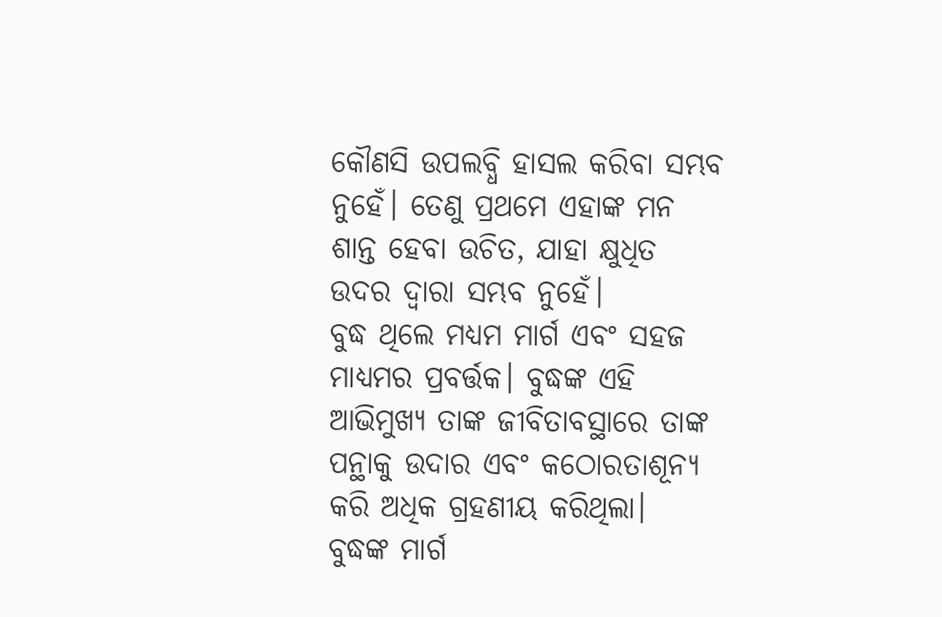କୌଣସି ଉପଲବ୍ଧି ହାସଲ କରିବା ସମ୍ଭବ ନୁହେଁ। ତେଣୁ ପ୍ରଥମେ ଏହାଙ୍କ ମନ ଶାନ୍ତ ହେବା ଉଚିତ, ଯାହା କ୍ଷୁଧିତ ଉଦର ଦ୍ବାରା ସମ୍ଭବ ନୁହେଁ।
ବୁଦ୍ଧ ଥିଲେ ମଧ୍ୟମ ମାର୍ଗ ଏବଂ ସହଜ ମାଧ୍ୟମର ପ୍ରବର୍ତ୍ତକ। ବୁଦ୍ଧଙ୍କ ଏହି ଆଭିମୁଖ୍ୟ ତାଙ୍କ ଜୀବିତାବସ୍ଥାରେ ତାଙ୍କ ପନ୍ଥାକୁ ଉଦାର ଏବଂ କଠୋରତାଶୂନ୍ୟ କରି ଅଧିକ ଗ୍ରହଣୀୟ କରିଥିଲା।
ବୁଦ୍ଧଙ୍କ ମାର୍ଗ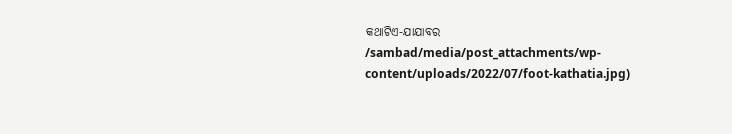କଥାଟିଏ-ଯାଯାବର
/sambad/media/post_attachments/wp-content/uploads/2022/07/foot-kathatia.jpg)